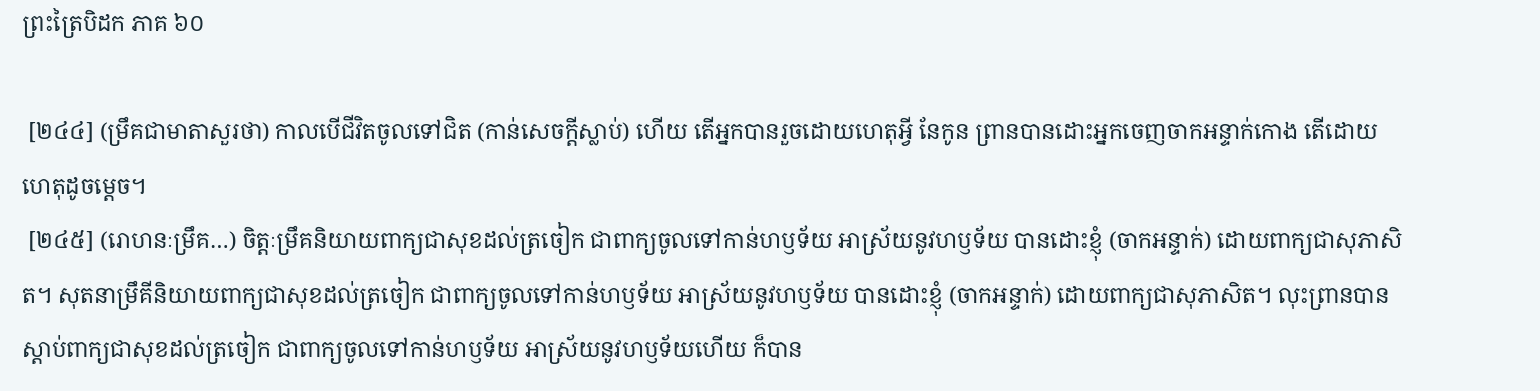ព្រះត្រៃបិដក ភាគ ៦០

 [២៤៤] (ម្រឹគជាមាតាសួរថា) កាលបើជីវិតចូលទៅជិត (កាន់សេចក្តីស្លាប់) ហើយ តើអ្នកបានរួចដោយហេតុអ្វី នែកូន ព្រានបានដោះអ្នកចេញចាកអន្ទាក់កោង តើដោយហេតុដូចម្តេច។
 [២៤៥] (រោហនៈម្រឹគ…) ចិត្តៈម្រឹគនិយាយពាក្យជាសុខដល់ត្រចៀក ជាពាក្យចូលទៅកាន់ហឫទ័យ អាស្រ័យនូវហឫទ័យ បានដោះខ្ញុំ (ចាកអន្ទាក់) ដោយពាក្យជាសុភាសិត។ សុតនាម្រឹគីនិយាយពាក្យជាសុខដល់ត្រចៀក ជាពាក្យចូលទៅកាន់ហឫទ័យ អាស្រ័យនូវហឫទ័យ បានដោះខ្ញុំ (ចាកអន្ទាក់) ដោយពាក្យជាសុភាសិត។ លុះព្រានបានស្តាប់ពាក្យជាសុខដល់ត្រចៀក ជាពាក្យចូលទៅកាន់ហឫទ័យ អាស្រ័យនូវហឫទ័យហើយ ក៏បាន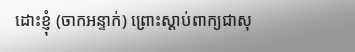ដោះខ្ញុំ (ចាកអន្ទាក់) ព្រោះស្តាប់ពាក្យជាសុ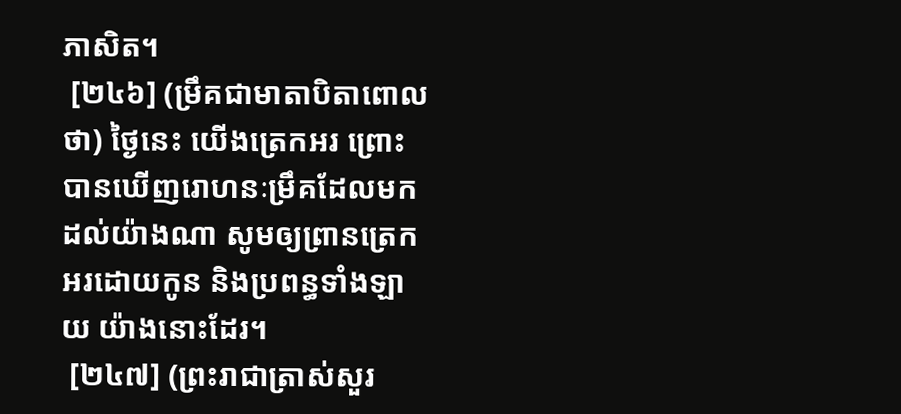ភាសិត។
 [២៤៦] (ម្រឹគជាមាតាបិតាពោលថា) ថ្ងៃនេះ យើងត្រេកអរ ព្រោះបានឃើញរោហនៈម្រឹគដែលមកដល់យ៉ាងណា សូមឲ្យព្រានត្រេកអរដោយកូន និងប្រពន្ធទាំងឡាយ យ៉ាងនោះដែរ។
 [២៤៧] (ព្រះរាជាត្រាស់សួរ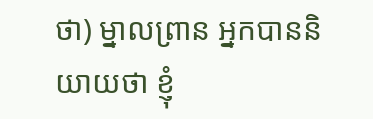ថា) ម្នាលព្រាន អ្នកបាននិយាយថា ខ្ញុំ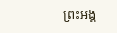ព្រះអង្គ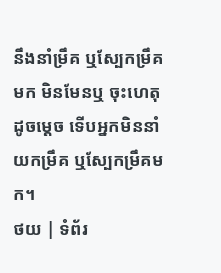នឹងនាំម្រឹគ ឬស្បែកម្រឹគមក មិនមែនឬ ចុះហេតុដូចម្តេច ទើបអ្នកមិននាំយកម្រឹគ ឬស្បែកម្រឹគមក។
ថយ | ទំព័រ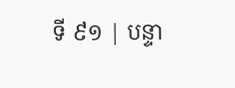ទី ៩១ | បន្ទា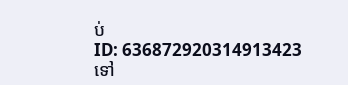ប់
ID: 636872920314913423
ទៅ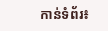កាន់ទំព័រ៖